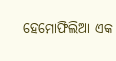ହେମୋଫିଲିଆ ଏକ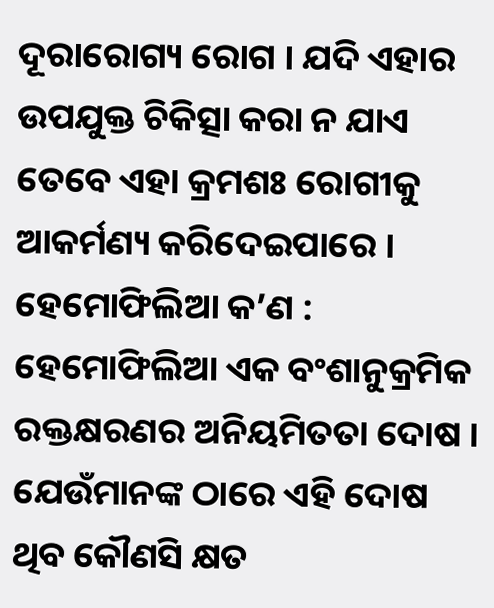ଦୂରାରୋଗ୍ୟ ରୋଗ । ଯଦି ଏହାର ଉପଯୁକ୍ତ ଚିକିତ୍ସା କରା ନ ଯାଏ ତେବେ ଏହା କ୍ରମଶଃ ରୋଗୀକୁ ଆକର୍ମଣ୍ୟ କରିଦେଇପାରେ । ହେମୋଫିଲିଆ କ’ଣ : ହେମୋଫିଲିଆ ଏକ ବଂଶାନୁକ୍ରମିକ ରକ୍ତକ୍ଷରଣର ଅନିୟମିତତା ଦୋଷ । ଯେଉଁମାନଙ୍କ ଠାରେ ଏହି ଦୋଷ ଥିବ କୌଣସି କ୍ଷତ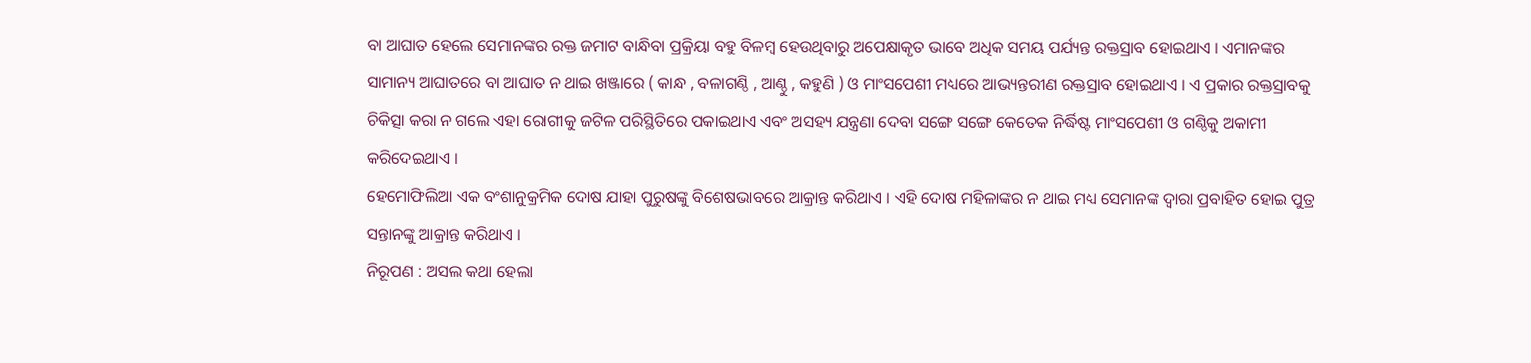ବା ଆଘାତ ହେଲେ ସେମାନଙ୍କର ରକ୍ତ ଜମାଟ ବାନ୍ଧିବା ପ୍ରକ୍ରିୟା ବହୁ ବିଳମ୍ବ ହେଉଥିବାରୁ ଅପେକ୍ଷାକୃତ ଭାବେ ଅଧିକ ସମୟ ପର୍ଯ୍ୟନ୍ତ ରକ୍ତସ୍ରାବ ହୋଇଥାଏ । ଏମାନଙ୍କର ସାମାନ୍ୟ ଆଘାତରେ ବା ଆଘାତ ନ ଥାଇ ଖଞ୍ଜାରେ ( କାନ୍ଧ , ବଳାଗଣ୍ଠି , ଆଣ୍ଠୁ , କହୁଣି ) ଓ ମାଂସପେଶୀ ମଧ୍ୟରେ ଆଭ୍ୟନ୍ତରୀଣ ରକ୍ତସ୍ରାବ ହୋଇଥାଏ । ଏ ପ୍ରକାର ରକ୍ତସ୍ରାବକୁ ଚିକିତ୍ସା କରା ନ ଗଲେ ଏହା ରୋଗୀକୁ ଜଟିଳ ପରିସ୍ଥିତିରେ ପକାଇଥାଏ ଏବଂ ଅସହ୍ୟ ଯନ୍ତ୍ରଣା ଦେବା ସଙ୍ଗେ ସଙ୍ଗେ କେତେକ ନିର୍ଦ୍ଧିଷ୍ଟ ମାଂସପେଶୀ ଓ ଗଣ୍ଠିକୁ ଅକାମୀ କରିଦେଇଥାଏ ।
ହେମୋଫିଲିଆ ଏକ ବଂଶାନୁକ୍ରମିକ ଦୋଷ ଯାହା ପୁରୁଷଙ୍କୁ ବିଶେଷଭାବରେ ଆକ୍ରାନ୍ତ କରିଥାଏ । ଏହି ଦୋଷ ମହିଳାଙ୍କର ନ ଥାଇ ମଧ୍ୟ ସେମାନଙ୍କ ଦ୍ଵାରା ପ୍ରବାହିତ ହୋଇ ପୁତ୍ର ସନ୍ତାନଙ୍କୁ ଆକ୍ରାନ୍ତ କରିଥାଏ ।
ନିରୂପଣ : ଅସଲ କଥା ହେଲା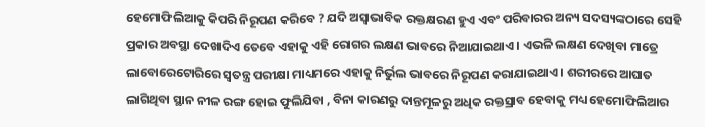ହେମୋଫିଲିଆକୁ କିପରି ନିରୂପଣ କରିବେ ? ଯଦି ଅସ୍ଵାଭାବିକ ରକ୍ତକ୍ଷରଣ ହୁଏ ଏବଂ ପରିବାରର ଅନ୍ୟ ସଦସ୍ୟଙ୍କଠାରେ ସେହି ପ୍ରକାର ଅବସ୍ଥା ଦେଖାଦିଏ ତେବେ ଏହାକୁ ଏହି ରୋଗର ଲକ୍ଷଣ ଭାବରେ ନିଆଯାଇଥାଏ । ଏଭଳି ଲକ୍ଷଣ ଦେଖିବା ମାତ୍ରେ ଲାବୋରେଟୋରିରେ ସ୍ଵତନ୍ତ୍ର ପରୀକ୍ଷା ମାଧ୍ୟମରେ ଏହାକୁ ନିର୍ଭୁଲ ଭାବରେ ନିରୂପଣ କରାଯାଇଥାଏ । ଶରୀରରେ ଆଘାତ ଲାଗିଥିବା ସ୍ଥାନ ନୀଳ ରଙ୍ଗ ହୋଇ ଫୁଲିଯିବା , ବିନା କାରଣରୁ ଦାନ୍ତମୂଳରୁ ଅଧିକ ରକ୍ତସ୍ରାବ ହେବାକୁ ମଧ୍ୟ ହେମୋଫିଲିଆର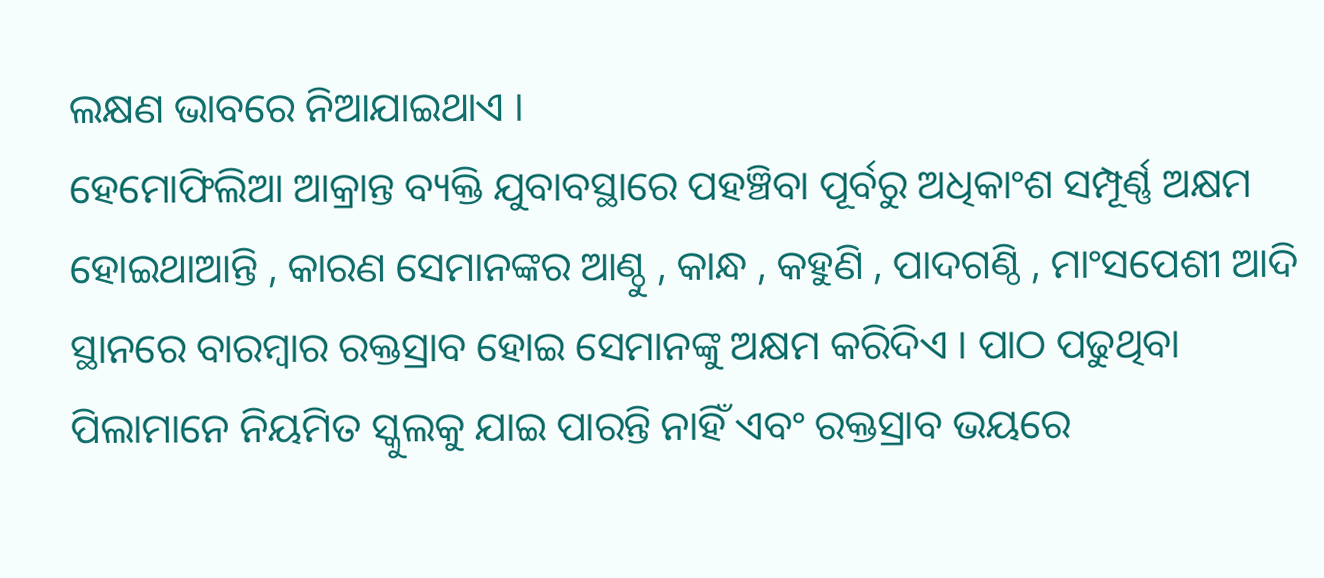ଲକ୍ଷଣ ଭାବରେ ନିଆଯାଇଥାଏ ।
ହେମୋଫିଲିଆ ଆକ୍ରାନ୍ତ ବ୍ୟକ୍ତି ଯୁବାବସ୍ଥାରେ ପହଞ୍ଚିବା ପୂର୍ବରୁ ଅଧିକାଂଶ ସମ୍ପୂର୍ଣ୍ଣ ଅକ୍ଷମ ହୋଇଥାଆନ୍ତି , କାରଣ ସେମାନଙ୍କର ଆଣ୍ଠୁ , କାନ୍ଧ , କହୁଣି , ପାଦଗଣ୍ଠି , ମାଂସପେଶୀ ଆଦି ସ୍ଥାନରେ ବାରମ୍ବାର ରକ୍ତସ୍ରାବ ହୋଇ ସେମାନଙ୍କୁ ଅକ୍ଷମ କରିଦିଏ । ପାଠ ପଢୁଥିବା ପିଲାମାନେ ନିୟମିତ ସ୍କୁଲକୁ ଯାଇ ପାରନ୍ତି ନାହିଁ ଏବଂ ରକ୍ତସ୍ରାବ ଭୟରେ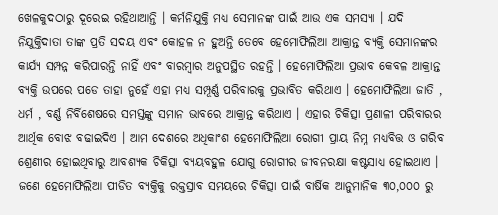ଖେଳକୁଦଠାରୁ ଦୂରେଇ ରହିଥାଆନ୍ତି । କର୍ମନିଯୁକ୍ତି ମଧ୍ୟ ସେମାନଙ୍କ ପାଇଁ ଆଉ ଏକ ସମସ୍ୟା । ଯଦି ନିଯୁକ୍ତିଦାତା ତାଙ୍କ ପ୍ରତି ସଦୟ ଏବଂ କୋହଳ ନ ହୁଅନ୍ତି ତେବେ ହେମୋଫିଲିଆ ଆକ୍ରାନ୍ତ ବ୍ୟକ୍ତି ସେମାନଙ୍କର କାର୍ଯ୍ୟ ସମ୍ପନ୍ନ କରିପାରନ୍ତି ନାହିଁ ଏବଂ ବାରମ୍ବାର ଅନୁପସ୍ଥିତ ରହନ୍ତି । ହେମୋଫିଲିଆ ପ୍ରଭାବ କେବଳ ଆକ୍ରାନ୍ତ ବ୍ୟକ୍ତି ଉପରେ ପଡେ ତାହା ନୁହେଁ ଏହା ମଧ୍ୟ ସମ୍ପୂର୍ଣ୍ଣ ପରିବାରକୁ ପ୍ରଭାବିତ କରିଥାଏ । ହେମୋଫିଲିଆ ଜାତି , ଧର୍ମ , ବର୍ଣ୍ଣ ନିର୍ବିଶେଷରେ ସମସ୍ତଙ୍କୁ ସମାନ ଭାବରେ ଆକ୍ରାନ୍ତ କରିଥାଏ । ଏହାର ଚିକିତ୍ସା ପ୍ରଣାଳୀ ପରିବାରର ଆର୍ଥିକ ବୋଝ ବଢାଇଦିଏ । ଆମ ଦେଶରେ ଅଧିକାଂଶ ହେମୋଫିଲିଆ ରୋଗୀ ପ୍ରାୟ ନିମ୍ନ ମଧ୍ୟବିତ୍ତ ଓ ଗରିବ ଶ୍ରେଣୀର ହୋଇଥିବାରୁ ଆବଶ୍ୟକ ଚିକିତ୍ସା ବ୍ୟୟବହୁଳ ଯୋଗୁ ରୋଗୀର ଜୀବନରକ୍ଷା କଷ୍ଟସାଧ୍ୟ ହୋଇଥାଏ । ଜଣେ ହେମୋଫିଲିଆ ପୀଡିତ ବ୍ୟକ୍ତିକୁ ରକ୍ତସ୍ରାବ ସମୟରେ ଚିକିତ୍ସା ପାଇଁ ବାର୍ଷିକ ଆନୁମାନିକ ୩୦,୦୦୦ ରୁ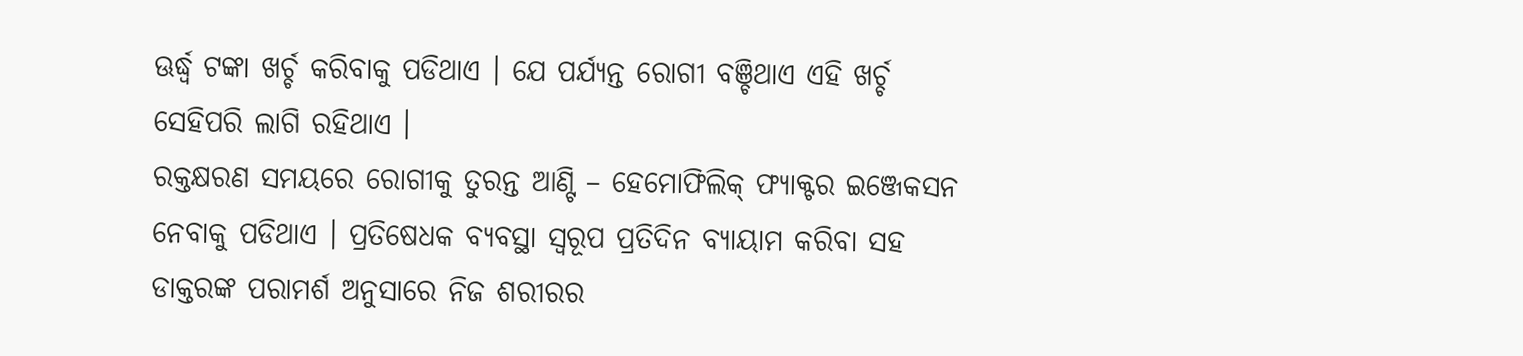ଊର୍ଦ୍ଧ୍ଵ ଟଙ୍କା ଖର୍ଚ୍ଚ କରିବାକୁ ପଡିଥାଏ । ଯେ ପର୍ଯ୍ୟନ୍ତ ରୋଗୀ ବଞ୍ଚିଥାଏ ଏହି ଖର୍ଚ୍ଚ ସେହିପରି ଲାଗି ରହିଥାଏ ।
ରକ୍ତକ୍ଷରଣ ସମୟରେ ରୋଗୀକୁ ତୁରନ୍ତ ଆଣ୍ଟି – ହେମୋଫିଲିକ୍ ଫ୍ୟାକ୍ଟର ଇଞ୍ଜେକସନ ନେବାକୁ ପଡିଥାଏ । ପ୍ରତିଷେଧକ ବ୍ୟବସ୍ଥା ସ୍ୱରୂପ ପ୍ରତିଦିନ ବ୍ୟାୟାମ କରିବା ସହ ଡାକ୍ତରଙ୍କ ପରାମର୍ଶ ଅନୁସାରେ ନିଜ ଶରୀରର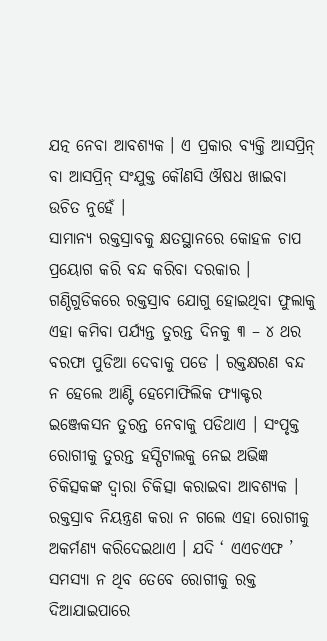ଯତ୍ନ ନେବା ଆବଶ୍ୟକ । ଏ ପ୍ରକାର ବ୍ୟକ୍ତି ଆସପ୍ରିନ୍ ବା ଆସପ୍ରିନ୍ ସଂଯୁକ୍ତ କୌଣସି ଔଷଧ ଖାଇବା ଉଚିତ ନୁହେଁ ।
ସାମାନ୍ୟ ରକ୍ତସ୍ରାବକୁ କ୍ଷତସ୍ଥାନରେ କୋହଳ ଚାପ ପ୍ରୟୋଗ କରି ବନ୍ଦ କରିବା ଦରକାର । ଗଣ୍ଠିଗୁଡିକରେ ରକ୍ତସ୍ରାବ ଯୋଗୁ ହୋଇଥିବା ଫୁଲାକୁ ଏହା କମିବା ପର୍ଯ୍ୟନ୍ତ ତୁରନ୍ତ ଦିନକୁ ୩ – ୪ ଥର ବରଫା ପୁଡିଆ ଦେବାକୁ ପଡେ । ରକ୍ତକ୍ଷରଣ ବନ୍ଦ ନ ହେଲେ ଆଣ୍ଟି ହେମୋଫିଲିକ ଫ୍ୟାକ୍ଟର ଇଞ୍ଜେକସନ ତୁରନ୍ତ ନେବାକୁ ପଡିଥାଏ । ସଂପୃକ୍ତ ରୋଗୀକୁ ତୁରନ୍ତ ହସ୍ପିଟାଲକୁ ନେଇ ଅଭିଜ୍ଞ ଚିକିତ୍ସକଙ୍କ ଦ୍ଵାରା ଚିକିତ୍ସା କରାଇବା ଆବଶ୍ୟକ । ରକ୍ତସ୍ରାବ ନିୟନ୍ତ୍ରଣ କରା ନ ଗଲେ ଏହା ରୋଗୀକୁ ଅକର୍ମଣ୍ୟ କରିଦେଇଥାଏ । ଯଦି ‘ ଏଏଚଏଫ ’ ସମସ୍ୟା ନ ଥିବ ତେବେ ରୋଗୀକୁ ରକ୍ତ ଦିଆଯାଇପାରେ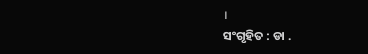।
ସଂଗୃହିତ : ଡା .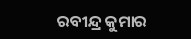ରବୀନ୍ଦ୍ର କୁମାର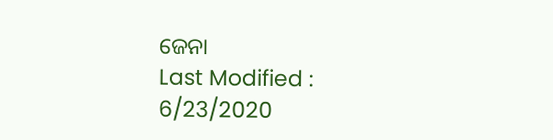ଜେନା
Last Modified : 6/23/2020